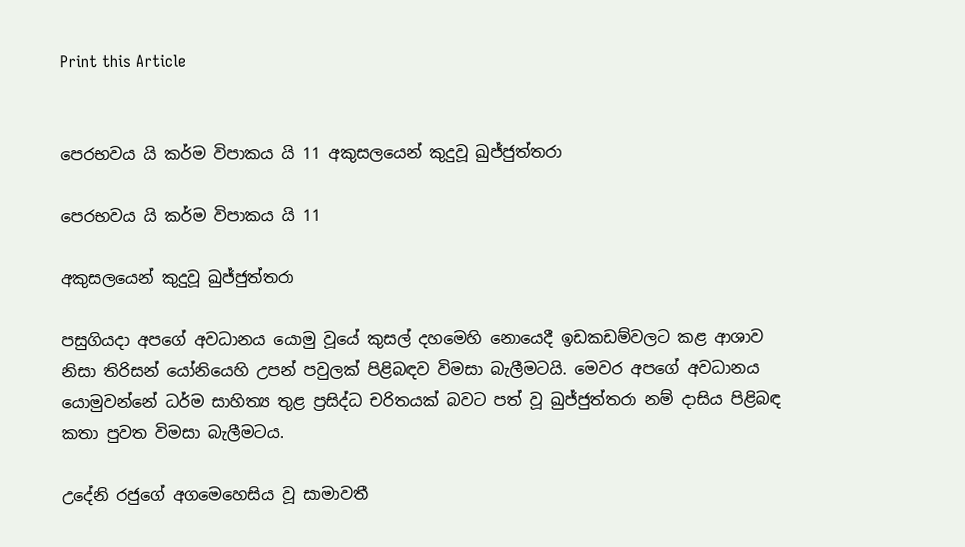Print this Article


පෙරභවය යි කර්ම විපාකය යි 11 අකුසලයෙන් කුදුවූ ඛුජ්ජුත්තරා

පෙරභවය යි කර්ම විපාකය යි 11

අකුසලයෙන් කුදුවූ ඛුජ්ජුත්තරා

පසුගියදා අපගේ අවධානය යොමු වූයේ කුසල් දහමෙහි නොයෙදී ඉඩකඩම්වලට කළ ආශාව නිසා තිරිසන් යෝනියෙහි උපන් පවුලක් පිළිබඳව විමසා බැලීමටයි. මෙවර අපගේ අවධානය යොමුවන්නේ ධර්ම සාහිත්‍ය තුළ ප්‍රසිද්ධ චරිතයක් බවට පත් වූ ඛුජ්ජුත්තරා නම් දාසිය පිළිබඳ කතා පුවත විමසා බැලීමටය.

උදේනි රජුගේ අගමෙහෙසිය වූ සාමාවතී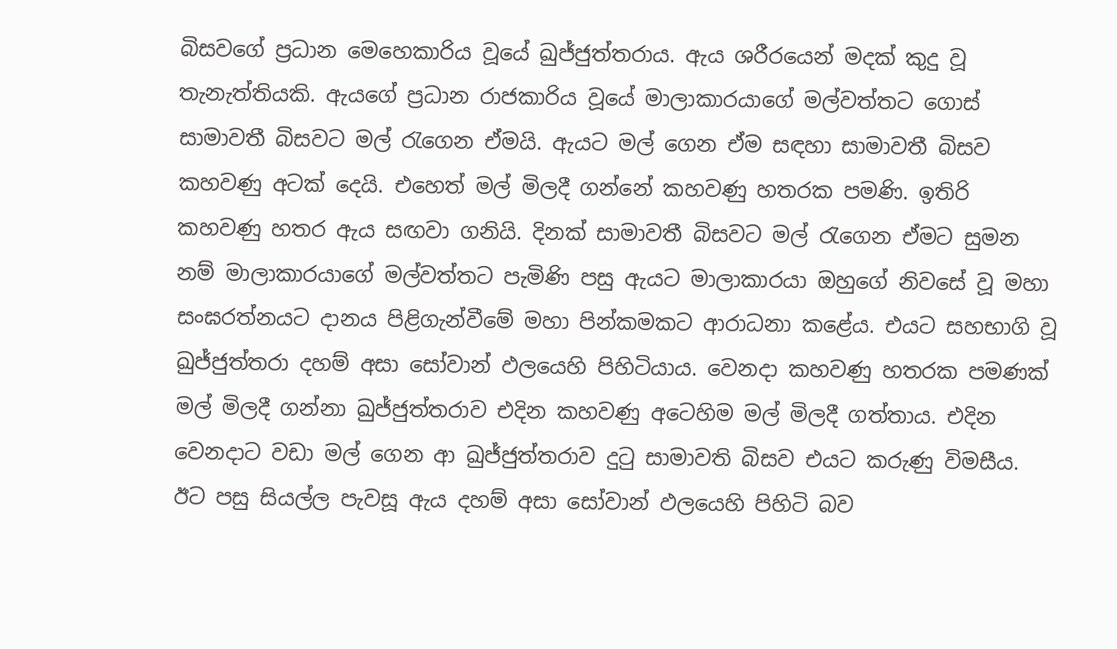බිසවගේ ප්‍රධාන මෙහෙකාරිය වූයේ ඛුජ්ජුත්තරාය. ඇය ශරීරයෙන් මදක් කුදු වූ තැනැත්තියකි. ඇයගේ ප්‍රධාන රාජකාරිය වූයේ මාලාකාරයාගේ මල්වත්තට ගොස් සාමාවතී බිසවට මල් රැගෙන ඒමයි. ඇයට මල් ගෙන ඒම සඳහා සාමාවතී බිසව කහවණු අටක් දෙයි. එහෙත් මල් මිලදී ගන්නේ කහවණු හතරක පමණි. ඉතිරි කහවණු හතර ඇය සඟවා ගනියි. දිනක් සාමාවතී බිසවට මල් රැගෙන ඒමට සුමන නම් මාලාකාරයාගේ මල්වත්තට පැමිණි පසු ඇයට මාලාකාරයා ඔහුගේ නිවසේ වූ මහා සංඝරත්නයට දානය පිළිගැන්වීමේ මහා පින්කමකට ආරාධනා කළේය. එයට සහභාගි වූ ඛුජ්ජුත්තරා දහම් අසා සෝවාන් ඵලයෙහි පිහිටියාය. වෙනදා කහවණු හතරක පමණක් මල් මිලදී ගන්නා ඛුජ්ජුත්තරාව එදින කහවණු අටෙහිම මල් මිලදී ගත්තාය. එදින වෙනදාට වඩා මල් ගෙන ආ ඛුජ්ජුත්තරාව දුටු සාමාවති බිසව එයට කරුණු විමසීය. ඊට පසු සියල්ල පැවසූ ඇය දහම් අසා සෝවාන් ඵලයෙහි පිහිටි බව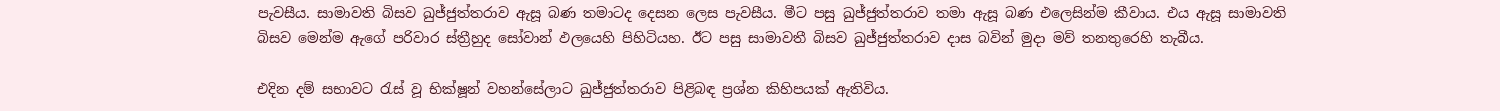පැවසීය. සාමාවති බිසව ඛුජ්ජුත්තරාව ඇසූ බණ තමාටද දෙසන ලෙස පැවසීය. මීට පසු ඛුජ්ජුත්තරාව තමා ඇසූ බණ එලෙසින්ම කීවාය. එය ඇසූ සාමාවති බිසව මෙන්ම ඇගේ පරිවාර ස්ත්‍රීහුද සෝවාන් ඵලයෙහි පිහිටියහ. ඊට පසු සාමාවතී බිසව ඛුජ්ජුත්තරාව දාස බවින් මුදා මව් තනතුරෙහි තැබීය.

එදින දම් සභාවට රැස් වූ භික්ෂූන් වහන්සේලාට ඛුජ්ජුත්තරාව පිළිබඳ ප්‍රශ්න කිහිපයක් ඇතිවිය.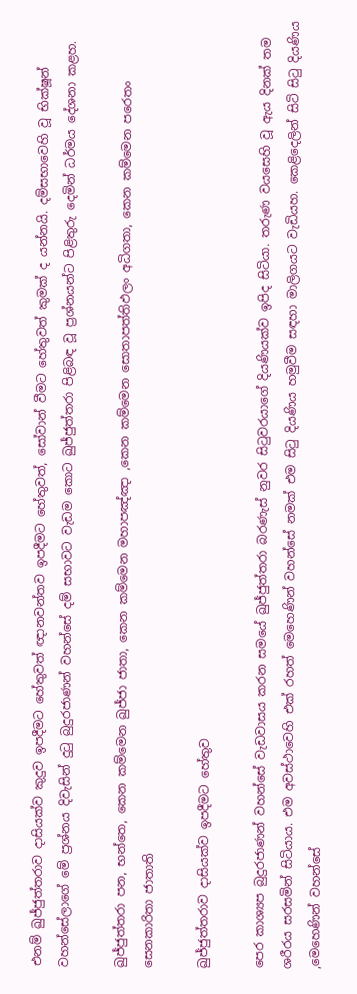එනම් ඛුජ්ජුත්තරාව දාසියක්ව කුදුව ඉපදීමට හේතුවත් ඥානවන්තව ඉපදීමට හේතුවත්, සෝවාන් වීමට හේතුවත් කුමක් ද යන්නයි. දම්සභාවෙහි වූ භික්ෂූන් වහන්සේලාගේ මේ ප්‍රශ්නය දිවැසින් දුටු බුදුරජාණන් වහන්සේ දම් සභාවට වැඩම කොට ඛුජ්ජුත්තරා පිළිබඳ වූ ප්‍රශ්නයන්ට පිළිතුරු දෙමින් ධර්මය දේශනා කළහ.

ඛුජ්ජුත්තරා පන, භන්තෙ, කෙන කම්මෙන ඛුජ්ජා ජාතා, කෙන කම්මෙන මහාපඤ්ඤා ,කෙන කම්මෙන සොතාපත්තිඵලං අධිගතා, කෙන කම්මෙන පරෙතං සෙනකාරිතා ජාතාති

ඛුජ්ජුත්තරාව දාසියක්ව ඉපදීමට හේතුව

පෙර කාශ්‍යප බුදුරජාණන් වහන්සේ වැඩවාසය කරන සමයේ ඛුජ්ජුත්තරා බරණැස් නුවර සිටුවරයාගේ දියණියක්ව ඉපිද සිටියා. තරුණ වයසෙහි වූ ඇය දිනක් තම ශරීරය සරසමින් සිටියාය. එම අවස්ථාවෙහි එක් රහත් මෙහෙණින් වහන්සේ නමක් එම සිටු දියණිය හමුවීම සඳහා මාලිගයට වැඩියහ. කෙළිදෙලින් සිටි සිටු දියණිය ,මෙහෙණින් වහන්සේ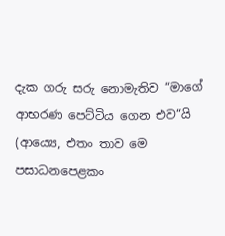දැක ගරු සරු නොමැතිව “මාගේ ආභරණ පෙට්ටිය ගෙන එව“යි (ආය්‍යෙ, එතං තාව මෙ පසාධනපෙළකං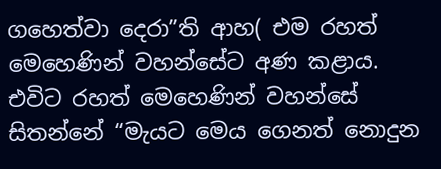ගහෙත්වා දෙරා”ති ආහ( එම රහත් මෙහෙණින් වහන්සේට අණ කළාය. එවිට රහත් මෙහෙණින් වහන්සේ සිතන්නේ “මැයට මෙය ගෙනත් නොදුන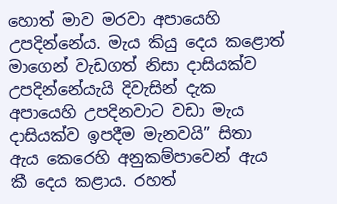හොත් මාව මරවා අපායෙහි උපදින්නේය. මැය කියු දෙය කළොත් මාගෙන් වැඩගත් නිසා දාසියක්ව උපදින්නේයැයි දිවැසින් දැක අපායෙහි උපදිනවාට වඩා මැය දාසියක්ව ඉපදීම මැනවයි” සිතා ඇය කෙරෙහි අනුකම්පාවෙන් ඇය කී දෙය කළාය. රහත්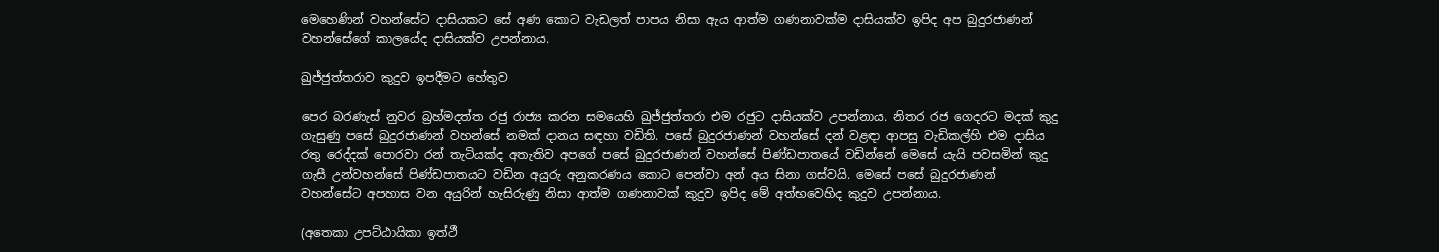මෙහෙණින් වහන්සේට දාසියකට සේ අණ කොට වැඩලත් පාපය නිසා ඇය ආත්ම ගණනාවක්ම දාසියක්ව ඉපිද අප බුදුරජාණන් වහන්සේගේ කාලයේද දාසියක්ව උපන්නාය.

ඛුජ්ජුත්තරාව කුදුව ඉපදීමට හේතුව

පෙර බරණැස් නුවර බ්‍රහ්මදත්ත රජු රාජ්‍ය කරන සමයෙහි ඛුජ්ජුත්තරා එම රජුට දාසියක්ව උපන්නාය. නිතර රජ ගෙදරට මදක් කුදු ගැසුණු පසේ බුදුරජාණන් වහන්සේ නමක් දානය සඳහා වඩිති. පසේ බුදුරජාණන් වහන්සේ දන් වළඳා ආපසු වැඩිකල්හි එම දාසිය රතු රෙද්දක් පොරවා රන් තැටියක්ද අතැතිව අපගේ පසේ බුදුරජාණන් වහන්සේ පිණ්ඩපාතයේ වඩින්නේ මෙසේ යැයි පවසමින් කුදු ගැසී උන්වහන්සේ පිණ්ඩපාතයට වඩින අයුරු අනුකරණය කොට පෙන්වා අන් අය සිනා ගස්වයි. මෙසේ පසේ බුදුරජාණන් වහන්සේට අපහාස වන අයුරින් හැසිරුණු නිසා ආත්ම ගණනාවක් කුදුව ඉපිද මේ අත්භවෙහිද කුදුව උපන්නාය.

(අතෙකා උපට්ඨායිකා ඉත්ථී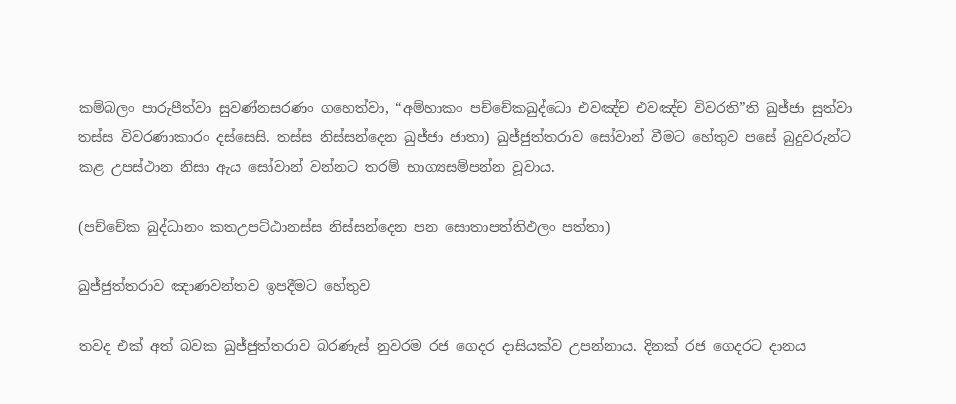කම්බලං පාරුපීත්වා සුවණ්නසරණං ගහෙත්වා, “අම්හාකං පච්චේකඛුද්ධො එවඤ්ච එවඤ්ච විවරති”ති ඛුජ්ජා සුත්වා තස්ස විවරණාකාරං දස්සෙසි. තස්ස නිස්සන්දෙන ඛුජ්ජා ජාතා) ඛුජ්ජුත්තරාව සෝවාන් වීමට හේතුව පසේ බුදුවරුන්ට කළ උපස්ථාන නිසා ඇය සෝවාන් වන්නට තරම් භාග්‍යසම්පන්න වූවාය.

(පච්චේක බුද්ධානං කතඋපට්ඨානස්ස නිස්සන්දෙන පන සොතාපත්තිඵලං පත්තා)

ඛුජ්ජුත්තරාව ඤාණවන්තව ඉපදීමට හේතුව

තවද එක් අත් බවක ඛුජ්ජුත්තරාව බරණැස් නුවරම රජ ගෙදර දාසියක්ව උපන්නාය. දිනක් රජ ගෙදරට දානය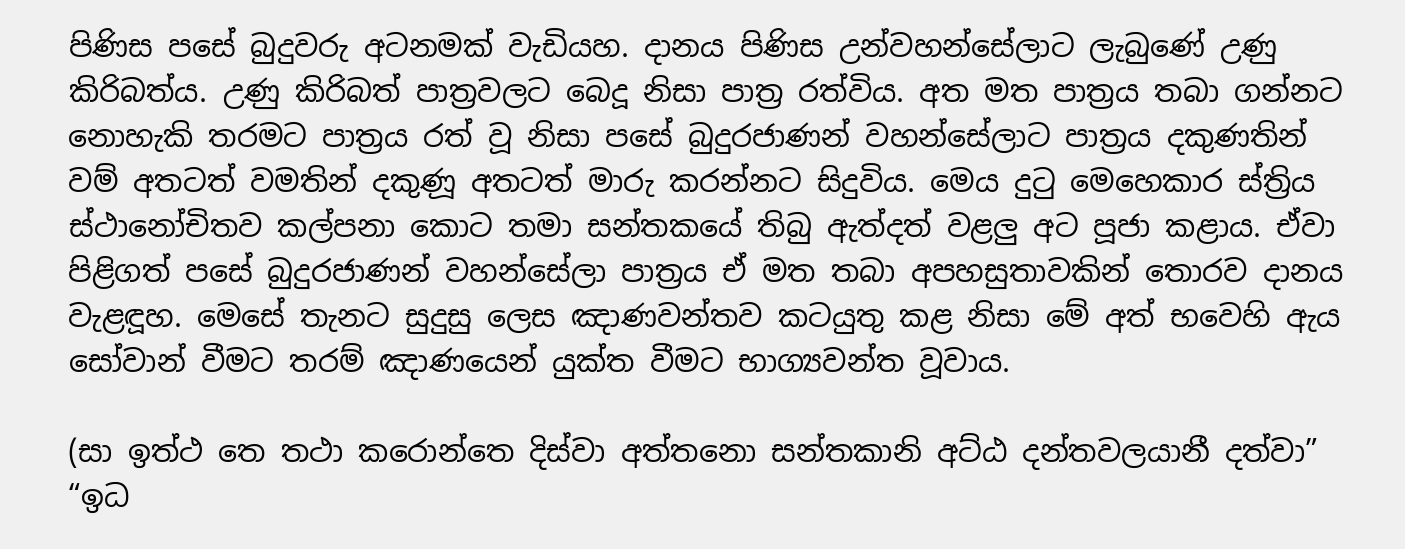පිණිස පසේ බුදුවරු අටනමක් වැඩියහ. දානය පිණිස උන්වහන්සේලාට ලැබුණේ උණු කිරිබත්ය. උණු කිරිබත් පාත්‍රවලට බෙදූ නිසා පාත්‍ර රත්විය. අත මත පාත්‍රය තබා ගන්නට නොහැකි තරමට පාත්‍රය රත් වූ නිසා පසේ බුදුරජාණන් වහන්සේලාට පාත්‍රය දකුණතින් වම් අතටත් වමතින් දකුණූ අතටත් මාරු කරන්නට සිදුවිය. මෙය දුටු මෙහෙකාර ස්ත්‍රිය ස්ථානෝචිතව කල්පනා කොට තමා සන්තකයේ තිබු ඇත්දත් වළලු අට පූජා කළාය. ඒවා පිළිගත් පසේ බුදුරජාණන් වහන්සේලා පාත්‍රය ඒ මත තබා අපහසුතාවකින් තොරව දානය වැළඳූහ. මෙසේ තැනට සුදුසු ලෙස ඤාණවන්තව කටයුතු කළ නිසා මේ අත් භවෙහි ඇය සෝවාන් වීමට තරම් ඤාණයෙන් යුක්ත වීමට භාග්‍යවන්ත වූවාය.

(සා ඉත්ථ තෙ තථා කරොන්තෙ දිස්වා අත්තනො සන්තකානි අට්ඨ දන්තවලයානී දත්වා” “ඉධ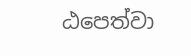ඨපෙත්වා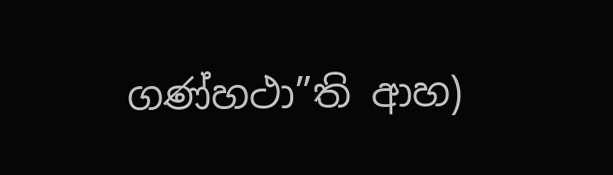ගණ්හථා”ති ආහ)